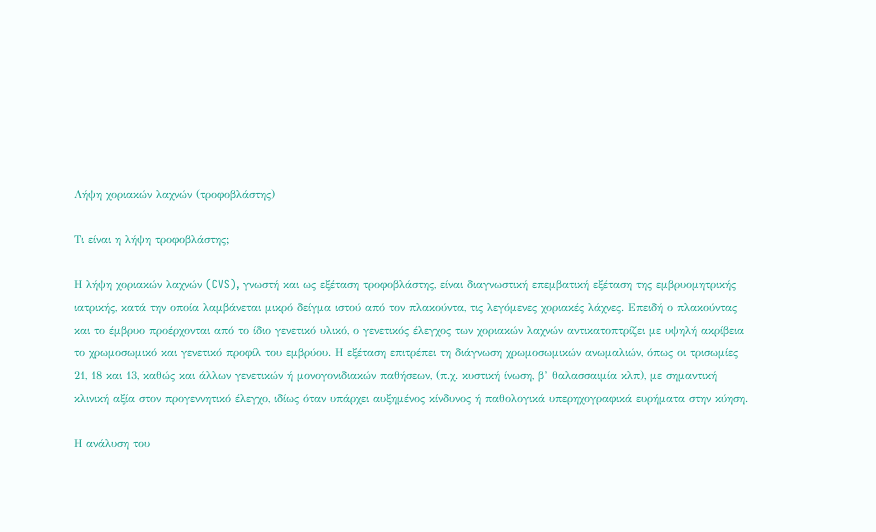Λήψη χοριακών λαχνών (τροφοβλάστης)

Τι είναι η λήψη τροφοβλάστης;

Η λήψη χοριακών λαχνών (CVS), γνωστή και ως εξέταση τροφοβλάστης, είναι διαγνωστική επεμβατική εξέταση της εμβρυομητρικής ιατρικής, κατά την οποία λαμβάνεται μικρό δείγμα ιστού από τον πλακούντα, τις λεγόμενες χοριακές λάχνες. Επειδή ο πλακούντας και το έμβρυο προέρχονται από το ίδιο γενετικό υλικό, ο γενετικός έλεγχος των χοριακών λαχνών αντικατοπτρίζει με υψηλή ακρίβεια το χρωμοσωμικό και γενετικό προφίλ του εμβρύου. Η εξέταση επιτρέπει τη διάγνωση χρωμοσωμικών ανωμαλιών, όπως οι τρισωμίες 21, 18 και 13, καθώς και άλλων γενετικών ή μονογονιδιακών παθήσεων, (π.χ. κυστική ίνωση, β’ θαλασσαιμία κλπ), με σημαντική κλινική αξία στον προγεννητικό έλεγχο, ιδίως όταν υπάρχει αυξημένος κίνδυνος ή παθολογικά υπερηχογραφικά ευρήματα στην κύηση.

Η ανάλυση του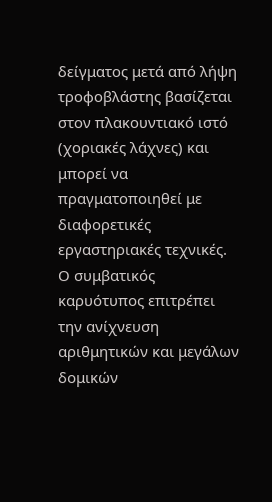δείγματος μετά από λήψη τροφοβλάστης βασίζεται στον πλακουντιακό ιστό (χοριακές λάχνες) και μπορεί να πραγματοποιηθεί με διαφορετικές εργαστηριακές τεχνικές. Ο συμβατικός καρυότυπος επιτρέπει την ανίχνευση αριθμητικών και μεγάλων δομικών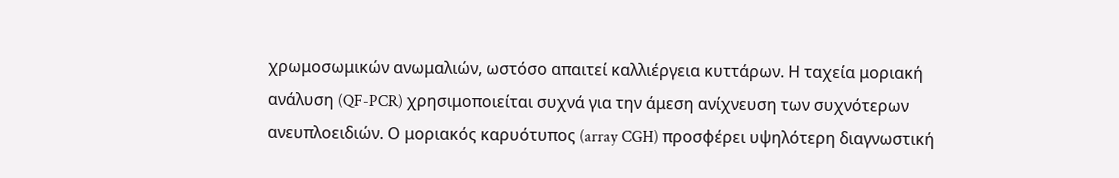χρωμοσωμικών ανωμαλιών, ωστόσο απαιτεί καλλιέργεια κυττάρων. Η ταχεία μοριακή ανάλυση (QF-PCR) χρησιμοποιείται συχνά για την άμεση ανίχνευση των συχνότερων ανευπλοειδιών. Ο μοριακός καρυότυπος (array CGH) προσφέρει υψηλότερη διαγνωστική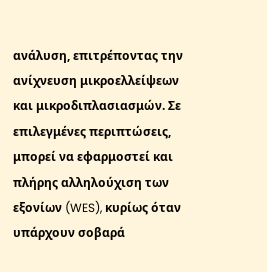ανάλυση, επιτρέποντας την ανίχνευση μικροελλείψεων και μικροδιπλασιασμών. Σε επιλεγμένες περιπτώσεις, μπορεί να εφαρμοστεί και πλήρης αλληλούχιση των εξονίων (WES), κυρίως όταν υπάρχουν σοβαρά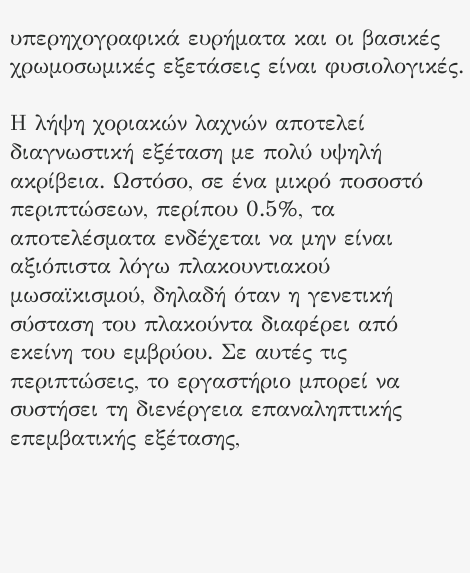υπερηχογραφικά ευρήματα και οι βασικές χρωμοσωμικές εξετάσεις είναι φυσιολογικές.

Η λήψη χοριακών λαχνών αποτελεί διαγνωστική εξέταση με πολύ υψηλή ακρίβεια. Ωστόσο, σε ένα μικρό ποσοστό περιπτώσεων, περίπου 0.5%, τα αποτελέσματα ενδέχεται να μην είναι αξιόπιστα λόγω πλακουντιακού μωσαϊκισμού, δηλαδή όταν η γενετική σύσταση του πλακούντα διαφέρει από εκείνη του εμβρύου. Σε αυτές τις περιπτώσεις, το εργαστήριο μπορεί να συστήσει τη διενέργεια επαναληπτικής επεμβατικής εξέτασης,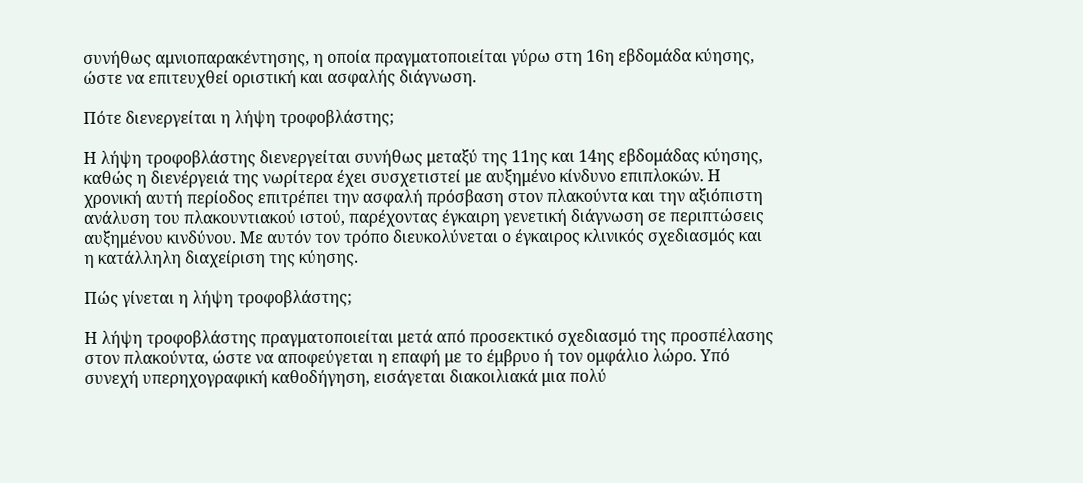συνήθως αμνιοπαρακέντησης, η οποία πραγματοποιείται γύρω στη 16η εβδομάδα κύησης, ώστε να επιτευχθεί οριστική και ασφαλής διάγνωση.

Πότε διενεργείται η λήψη τροφοβλάστης;

Η λήψη τροφοβλάστης διενεργείται συνήθως μεταξύ της 11ης και 14ης εβδομάδας κύησης, καθώς η διενέργειά της νωρίτερα έχει συσχετιστεί με αυξημένο κίνδυνο επιπλοκών. Η χρονική αυτή περίοδος επιτρέπει την ασφαλή πρόσβαση στον πλακούντα και την αξιόπιστη ανάλυση του πλακουντιακού ιστού, παρέχοντας έγκαιρη γενετική διάγνωση σε περιπτώσεις αυξημένου κινδύνου. Με αυτόν τον τρόπο διευκολύνεται ο έγκαιρος κλινικός σχεδιασμός και η κατάλληλη διαχείριση της κύησης.

Πώς γίνεται η λήψη τροφοβλάστης;

Η λήψη τροφοβλάστης πραγματοποιείται μετά από προσεκτικό σχεδιασμό της προσπέλασης στον πλακούντα, ώστε να αποφεύγεται η επαφή με το έμβρυο ή τον ομφάλιο λώρο. Υπό συνεχή υπερηχογραφική καθοδήγηση, εισάγεται διακοιλιακά μια πολύ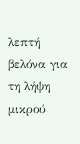λεπτή βελόνα για τη λήψη μικρού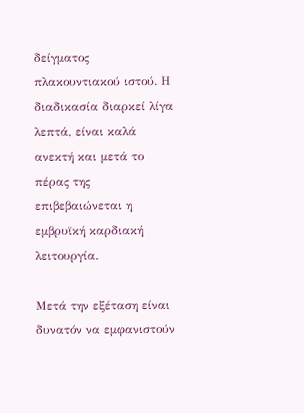δείγματος πλακουντιακού ιστού. Η διαδικασία διαρκεί λίγα λεπτά, είναι καλά ανεκτή και μετά το πέρας της επιβεβαιώνεται η εμβρυϊκή καρδιακή λειτουργία.

Μετά την εξέταση είναι δυνατόν να εμφανιστούν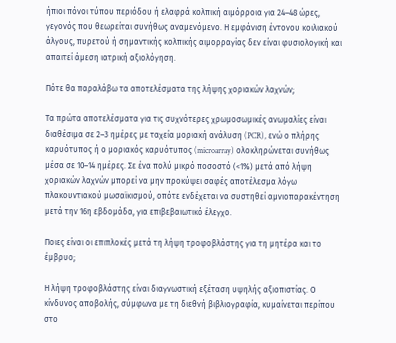ήπιοι πόνοι τύπου περιόδου ή ελαφρά κολπική αιμόρροια για 24–48 ώρες, γεγονός που θεωρείται συνήθως αναμενόμενο. Η εμφάνιση έντονου κοιλιακού άλγους, πυρετού ή σημαντικής κολπικής αιμορραγίας δεν είναι φυσιολογική και απαιτεί άμεση ιατρική αξιολόγηση.

Πότε θα παραλάβω τα αποτελέσματα της λήψης χοριακών λαχνών;

Τα πρώτα αποτελέσματα για τις συχνότερες χρωμοσωμικές ανωμαλίες είναι διαθέσιμα σε 2–3 ημέρες με ταχεία μοριακή ανάλυση (PCR), ενώ ο πλήρης καρυότυπος ή ο μοριακός καρυότυπος (microarray) ολοκληρώνεται συνήθως μέσα σε 10–14 ημέρες. Σε ένα πολύ μικρό ποσοστό (<1%) μετά από λήψη χοριακών λαχνών μπορεί να μην προκύψει σαφές αποτέλεσμα λόγω πλακουντιακού μωσαϊκισμού, οπότε ενδέχεται να συστηθεί αμνιοπαρακέντηση μετά την 16η εβδομάδα, για επιβεβαιωτικό έλεγχο.

Ποιες είναι οι επιπλοκές μετά τη λήψη τροφοβλάστης για τη μητέρα και το έμβρυο;

Η λήψη τροφοβλάστης είναι διαγνωστική εξέταση υψηλής αξιοπιστίας. Ο κίνδυνος αποβολής, σύμφωνα με τη διεθνή βιβλιογραφία, κυμαίνεται περίπου στο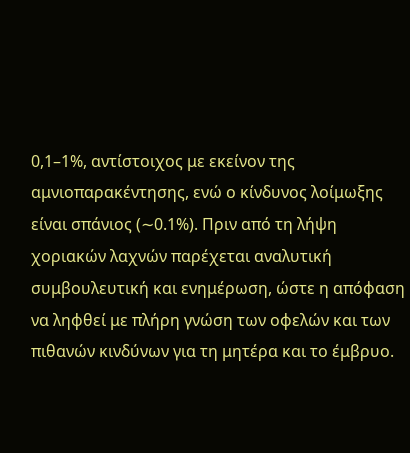0,1–1%, αντίστοιχος με εκείνον της αμνιοπαρακέντησης, ενώ ο κίνδυνος λοίμωξης είναι σπάνιος (∼0.1%). Πριν από τη λήψη χοριακών λαχνών παρέχεται αναλυτική συμβουλευτική και ενημέρωση, ώστε η απόφαση να ληφθεί με πλήρη γνώση των οφελών και των πιθανών κινδύνων για τη μητέρα και το έμβρυο.